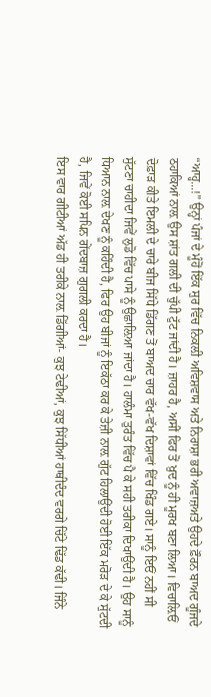“ਆਹ੍ਹ...!” ਉਨ੍ਹਾਂ ਪੰਜਾਂ ਦੇ ਮੂੰਹੋਂ ਇੱਕ ਸੁਰ ਵਿੱਚ ਨਿਕਲ਼ੀ ਅਵਿਸ਼ਵਾਸ ਅਤੇ ਨਿਰਾਸ਼ਾ ਭਰੀ ਅਵਾਜ਼ਅਤੇ ਉਹਦੇ ਫ਼ੌਰਨ ਬਾਅਦ ਗੂੰਜਦੇ ਠਹਾਕਿਆਂ ਨਾਲ਼ ਉਸ ਸ਼ਾਂਤ ਗਲੀ ਦੀ ਚੁੱਪੀ ਟੁੱਟ ਜਾਂਦੀ ਹੈ। ਜ਼ਾਹਰ ਹੈ, ਅਸੀਂ ਫਿਰ ਤੋਂ ਖ਼ੁਦ ਨੂੰ ਹੀ ਮੂਰਖ ਬਣਾ ਲਿਆ। ਵਿਚਾਲ਼ਿਓਂ ਦੋਫ਼ਾੜ ਕੀਤੇ ਇਮਲੀ ਦੇ ਚਾਰੇ ਬੀਜ ਸਿੱਧੇ ਡਿੱਗਣ ਤੋਂ ਬਾਅਦ ਚਾਰ ਵੱਖ-ਵੱਖ ਦਿਸ਼ਾਵਾਂ ਵਿੱਚ ਖਿੰਡ ਗਏ। ਸਾਨੂੰ ਇਓਂ ਨਹੀਂ ਸੀ ਸੁੱਟਣਾ ਚਾਹੀਦਾ ਜਿਵੇਂ ਲੁਡੋ ਵਿੱਚ ਪਾਸੇ ਨੂੰ ਉਛਾਲ਼ਿਆ ਜਾਂਦਾ ਹੈ। ਹਾਲੰਮਾ ਤੁਰੰਤ ਵਿੱਚ ਪੈ ਕੇ ਸਹੀ ਤਰੀਕਾ ਦਿਖਾਉਂਦੀ ਹੈ। ਉਹ ਸਾਨੂੰ ਧਿਆਨ ਨਾਲ਼ ਦੇਖਣ ਨੂੰ ਕਹਿੰਦੀ ਹੈ, ਫਿਰ ਉਹ ਬੀਜਾਂ ਨੂੰ ਇਕੱਠਾ ਕਰ ਕੇ ਤੇਜ਼ੀ ਨਾਲ਼ ਗੁੱਟ ਹਿਲਾਉਂਦੀ ਹੋਈ ਇੱਕ ਮਰੋੜ ਦੇ ਕੇ ਸੁੱਟਦੀ ਹੈ, ਜਿਵੇਂ ਕੋਈ ਸਪਿਨ ਗੇਂਦਬਾਜ਼ ਗੁਗਲੀ ਕਰਦਾ ਹੈ।
ਇਸ ਵਾਰ ਗੀਟੀਆਂ ਅੱਡ ਹੀ ਤਰੀਕੇ ਨਾਲ਼ ਡਿੱਗੀਆਂ- ਕੁਝ ਟੇਢੀਆਂ, ਕੁਝ ਸਿੱਧੀਆਂ ਹਾਥੀਦੰਦ ਵਰਗੇ ਚਿੱਟੇ ਢਿੱਡ ਕੱਢੀ। ਜਿੰਨੇ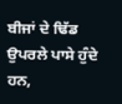ਬੀਜਾਂ ਦੇ ਢਿੱਡ ਉਪਰਲੇ ਪਾਸੇ ਹੁੰਦੇ ਹਨ,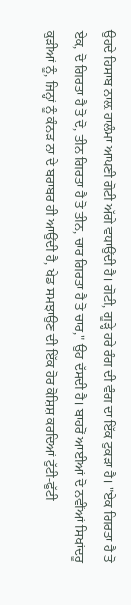ਉਹਦੇ ਹਿਸਾਬ ਨਾਲ਼ ਹਾਲੰਮਾ ਆਪਣੀ ਗੋਟੀ ਅੱਗੇ ਵਧਾਉਂਦੀ ਹੈ। ਗੋਟੀ, ਗੂੜ੍ਹੇ ਹਰੇ ਰੰਗ ਦੀ ਵੰਗ ਦਾ ਇੱਕ ਟੁਕੜਾ ਹੈ। "ਏਕ ਗਿਰਤਾ ਹੈ ਤੋ ਏਕ, ਦੋ ਗਿਰਤਾ ਹੈ ਤੋ ਦੋ, ਤੀਨ ਗਿਰਤਾ ਹੈ ਤੋ ਤੀਨ, ਚਾਰ ਗਿਰਤਾ ਹੈ ਤੋ ਚਾਰ," ਉਹ ਦੱਸਦੀ ਹੈ। ਬਾਹਰੋਂ ਆਈਆਂ ਦੋ ਨਵੀਂਆਂ ਸਿਖਾਂਦਰੂ ਕੁੜੀਆਂ ਨੂੰ, ਜਿਨ੍ਹਾਂ ਨੂੰ ਕੰਨੜ ਨਾ ਦੇ ਬਰਾਬਰ ਹੀ ਆਉਂਦੀ ਹੈ, ਖੇਡ ਸਮਝਾਉਣ ਦੀ ਇੱਕ ਹੋਰ ਕੋਸ਼ਿਸ਼ ਕਰਦਿਆਂ ਟੁੱਟੀ-ਫੁੱਟੀ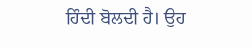ਹਿੰਦੀ ਬੋਲਦੀ ਹੈ। ਉਹ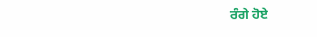ਰੰਗੇ ਹੋਏ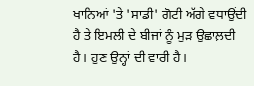ਖਾਨਿਆਂ 'ਤੇ 'ਸਾਡੀ' ਗੋਟੀ ਅੱਗੇ ਵਧਾਉਂਦੀ ਹੈ ਤੇ ਇਮਲੀ ਦੇ ਬੀਜਾਂ ਨੂੰ ਮੁੜ ਉਛਾਲ਼ਦੀ ਹੈ। ਹੁਣ ਉਨ੍ਹਾਂ ਦੀ ਵਾਰੀ ਹੈ।